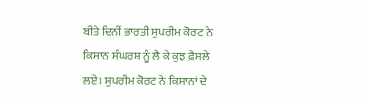ਬੀਤੇ ਦਿਨੀਂ ਭਾਰਤੀ ਸੁਪਰੀਮ ਕੋਰਟ ਨੇ ਕਿਸਾਨ ਸੰਘਰਸ਼ ਨੂੰ ਲੈ ਕੇ ਕੁਝ ਫ਼ੈਸਲੇ ਲਏ। ਸੁਪਰੀਮ ਕੋਰਟ ਨੇ ਕਿਸਾਨਾਂ ਦੇ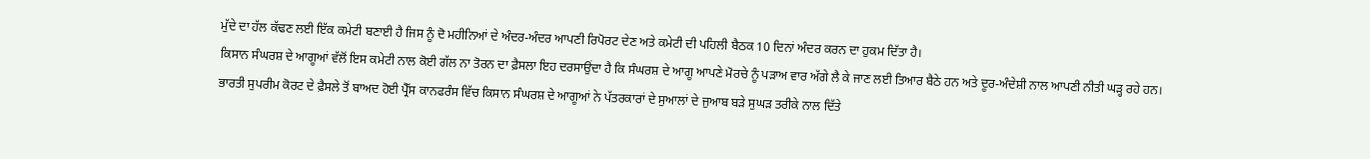ਮੁੱਦੇ ਦਾ ਹੱਲ ਕੱਢਣ ਲਈ ਇੱਕ ਕਮੇਟੀ ਬਣਾਈ ਹੈ ਜਿਸ ਨੂੰ ਦੋ ਮਹੀਨਿਆਂ ਦੇ ਅੰਦਰ-ਅੰਦਰ ਆਪਣੀ ਰਿਪੋਰਟ ਦੇਣ ਅਤੇ ਕਮੇਟੀ ਦੀ ਪਹਿਲੀ ਬੈਠਕ 10 ਦਿਨਾਂ ਅੰਦਰ ਕਰਨ ਦਾ ਹੁਕਮ ਦਿੱਤਾ ਹੈ।
ਕਿਸਾਨ ਸੰਘਰਸ਼ ਦੇ ਆਗੂਆਂ ਵੱਲੋਂ ਇਸ ਕਮੇਟੀ ਨਾਲ ਕੋਈ ਗੱਲ ਨਾ ਤੋਰਨ ਦਾ ਫ਼ੈਸਲਾ ਇਹ ਦਰਸਾਉਂਦਾ ਹੈ ਕਿ ਸੰਘਰਸ਼ ਦੇ ਆਗੂ ਆਪਣੇ ਮੋਰਚੇ ਨੂੰ ਪੜਾਅ ਵਾਰ ਅੱਗੇ ਲੈ ਕੇ ਜਾਣ ਲਈ ਤਿਆਰ ਬੈਠੇ ਹਨ ਅਤੇ ਦੂਰ-ਅੰਦੇਸ਼ੀ ਨਾਲ ਆਪਣੀ ਨੀਤੀ ਘੜ੍ਹ ਰਹੇ ਹਨ।
ਭਾਰਤੀ ਸੁਪਰੀਮ ਕੋਰਟ ਦੇ ਫ਼ੈਸਲੇ ਤੋਂ ਬਾਅਦ ਹੋਈ ਪ੍ਰੈੱਸ ਕਾਨਫਰੰਸ ਵਿੱਚ ਕਿਸਾਨ ਸੰਘਰਸ਼ ਦੇ ਆਗੂਆਂ ਨੇ ਪੱਤਰਕਾਰਾਂ ਦੇ ਸੁਆਲਾਂ ਦੇ ਜੁਆਬ ਬੜੇ ਸੁਘੜ ਤਰੀਕੇ ਨਾਲ ਦਿੱਤੇ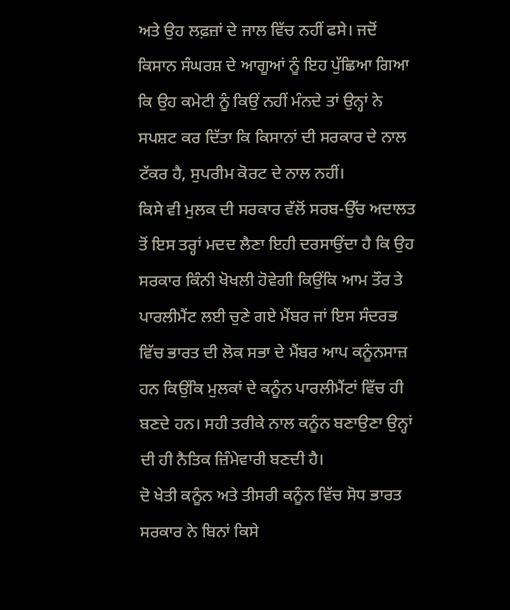ਅਤੇ ਉਹ ਲਫ਼ਜ਼ਾਂ ਦੇ ਜਾਲ ਵਿੱਚ ਨਹੀਂ ਫਸੇ। ਜਦੋਂ ਕਿਸਾਨ ਸੰਘਰਸ਼ ਦੇ ਆਗੂਆਂ ਨੂੰ ਇਹ ਪੁੱਛਿਆ ਗਿਆ ਕਿ ਉਹ ਕਮੇਟੀ ਨੂੰ ਕਿਉਂ ਨਹੀਂ ਮੰਨਦੇ ਤਾਂ ਉਨ੍ਹਾਂ ਨੇ ਸਪਸ਼ਟ ਕਰ ਦਿੱਤਾ ਕਿ ਕਿਸਾਨਾਂ ਦੀ ਸਰਕਾਰ ਦੇ ਨਾਲ ਟੱਕਰ ਹੈ, ਸੁਪਰੀਮ ਕੋਰਟ ਦੇ ਨਾਲ ਨਹੀਂ।
ਕਿਸੇ ਵੀ ਮੁਲਕ ਦੀ ਸਰਕਾਰ ਵੱਲੋਂ ਸਰਬ-ਉੱਚ ਅਦਾਲਤ ਤੋਂ ਇਸ ਤਰ੍ਹਾਂ ਮਦਦ ਲੈਣਾ ਇਹੀ ਦਰਸਾਉਂਦਾ ਹੈ ਕਿ ਉਹ ਸਰਕਾਰ ਕਿੰਨੀ ਖੋਖਲੀ ਹੋਵੇਗੀ ਕਿਉਂਕਿ ਆਮ ਤੌਰ ਤੇ ਪਾਰਲੀਮੈਂਟ ਲਈ ਚੁਣੇ ਗਏ ਮੈਂਬਰ ਜਾਂ ਇਸ ਸੰਦਰਭ ਵਿੱਚ ਭਾਰਤ ਦੀ ਲੋਕ ਸਭਾ ਦੇ ਮੈਂਬਰ ਆਪ ਕਨੂੰਨਸਾਜ਼ ਹਨ ਕਿਉਂਕਿ ਮੁਲਕਾਂ ਦੇ ਕਨੂੰਨ ਪਾਰਲੀਮੈਂਟਾਂ ਵਿੱਚ ਹੀ ਬਣਦੇ ਹਨ। ਸਹੀ ਤਰੀਕੇ ਨਾਲ ਕਨੂੰਨ ਬਣਾਉਣਾ ਉਨ੍ਹਾਂ ਦੀ ਹੀ ਨੈਤਿਕ ਜ਼ਿੰਮੇਵਾਰੀ ਬਣਦੀ ਹੈ।
ਦੋ ਖੇਤੀ ਕਨੂੰਨ ਅਤੇ ਤੀਸਰੀ ਕਨੂੰਨ ਵਿੱਚ ਸੋਧ ਭਾਰਤ ਸਰਕਾਰ ਨੇ ਬਿਨਾਂ ਕਿਸੇ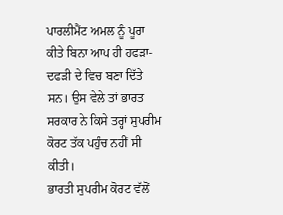ਪਾਰਲੀਮੈਂਟ ਅਮਲ ਨੂੰ ਪੂਰਾ ਕੀਤੇ ਬਿਨਾ ਆਪ ਹੀ ਹਫੜਾ-ਦਫੜੀ ਦੇ ਵਿਚ ਬਣਾ ਦਿੱਤੇ ਸਨ। ਉਸ ਵੇਲੇ ਤਾਂ ਭਾਰਤ ਸਰਕਾਰ ਨੇ ਕਿਸੇ ਤਰ੍ਹਾਂ ਸੁਪਰੀਮ ਕੋਰਟ ਤੱਕ ਪਹੁੰਚ ਨਹੀਂ ਸੀ ਕੀਤੀ।
ਭਾਰਤੀ ਸੁਪਰੀਮ ਕੋਰਟ ਵੱਲੋਂ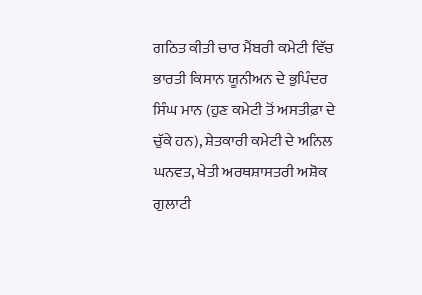ਗਠਿਤ ਕੀਤੀ ਚਾਰ ਮੈਂਬਰੀ ਕਮੇਟੀ ਵਿੱਚ ਭਾਰਤੀ ਕਿਸਾਨ ਯੂਨੀਅਨ ਦੇ ਭੁਪਿੰਦਰ ਸਿੰਘ ਮਾਨ (ਹੁਣ ਕਮੇਟੀ ਤੋਂ ਅਸਤੀਫ਼ਾ ਦੇ ਚੁੱਕੇ ਹਨ), ਸ਼ੇਤਕਾਰੀ ਕਮੇਟੀ ਦੇ ਅਨਿਲ ਘਨਵਤ, ਖੇਤੀ ਅਰਥਸ਼ਾਸਤਰੀ ਅਸ਼ੋਕ ਗੁਲਾਟੀ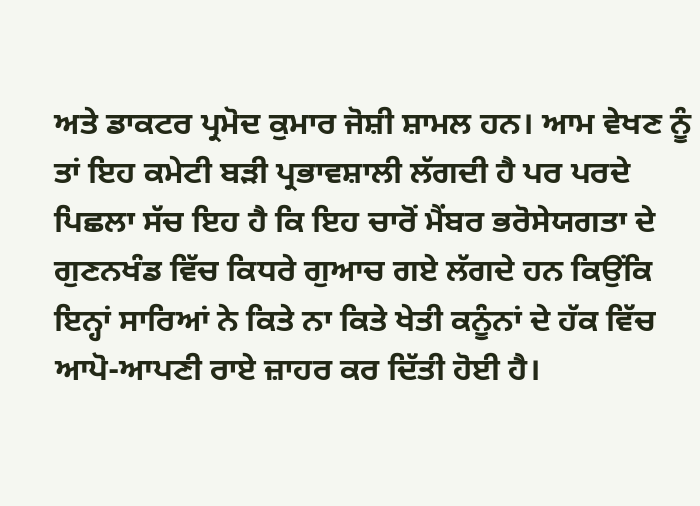ਅਤੇ ਡਾਕਟਰ ਪ੍ਰਮੋਦ ਕੁਮਾਰ ਜੋਸ਼ੀ ਸ਼ਾਮਲ ਹਨ। ਆਮ ਵੇਖਣ ਨੂੰ ਤਾਂ ਇਹ ਕਮੇਟੀ ਬੜੀ ਪ੍ਰਭਾਵਸ਼ਾਲੀ ਲੱਗਦੀ ਹੈ ਪਰ ਪਰਦੇ ਪਿਛਲਾ ਸੱਚ ਇਹ ਹੈ ਕਿ ਇਹ ਚਾਰੋਂ ਮੈਂਬਰ ਭਰੋਸੇਯਗਤਾ ਦੇ ਗੁਣਨਖੰਡ ਵਿੱਚ ਕਿਧਰੇ ਗੁਆਚ ਗਏ ਲੱਗਦੇ ਹਨ ਕਿਉਂਕਿ ਇਨ੍ਹਾਂ ਸਾਰਿਆਂ ਨੇ ਕਿਤੇ ਨਾ ਕਿਤੇ ਖੇਤੀ ਕਨੂੰਨਾਂ ਦੇ ਹੱਕ ਵਿੱਚ ਆਪੋ-ਆਪਣੀ ਰਾਏ ਜ਼ਾਹਰ ਕਰ ਦਿੱਤੀ ਹੋਈ ਹੈ।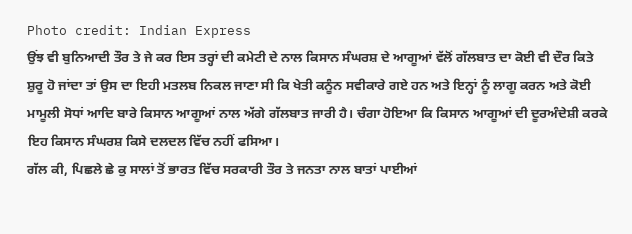Photo credit: Indian Express
ਉਂਝ ਵੀ ਬੁਨਿਆਦੀ ਤੌਰ ਤੇ ਜੇ ਕਰ ਇਸ ਤਰ੍ਹਾਂ ਦੀ ਕਮੇਟੀ ਦੇ ਨਾਲ ਕਿਸਾਨ ਸੰਘਰਸ਼ ਦੇ ਆਗੂਆਂ ਵੱਲੋਂ ਗੱਲਬਾਤ ਦਾ ਕੋਈ ਵੀ ਦੌਰ ਕਿਤੇ ਸ਼ੁਰੂ ਹੋ ਜਾਂਦਾ ਤਾਂ ਉਸ ਦਾ ਇਹੀ ਮਤਲਬ ਨਿਕਲ ਜਾਣਾ ਸੀ ਕਿ ਖੇਤੀ ਕਨੂੰਨ ਸਵੀਕਾਰੇ ਗਏ ਹਨ ਅਤੇ ਇਨ੍ਹਾਂ ਨੂੰ ਲਾਗੂ ਕਰਨ ਅਤੇ ਕੋਈ ਮਾਮੂਲੀ ਸੋਧਾਂ ਆਦਿ ਬਾਰੇ ਕਿਸਾਨ ਆਗੂਆਂ ਨਾਲ ਅੱਗੇ ਗੱਲਬਾਤ ਜਾਰੀ ਹੈ। ਚੰਗਾ ਹੋਇਆ ਕਿ ਕਿਸਾਨ ਆਗੂਆਂ ਦੀ ਦੂਰਅੰਦੇਸ਼ੀ ਕਰਕੇ ਇਹ ਕਿਸਾਨ ਸੰਘਰਸ਼ ਕਿਸੇ ਦਲਦਲ ਵਿੱਚ ਨਹੀਂ ਫਸਿਆ।
ਗੱਲ ਕੀ, ਪਿਛਲੇ ਛੇ ਕੁ ਸਾਲਾਂ ਤੋਂ ਭਾਰਤ ਵਿੱਚ ਸਰਕਾਰੀ ਤੌਰ ਤੇ ਜਨਤਾ ਨਾਲ ਬਾਤਾਂ ਪਾਈਆਂ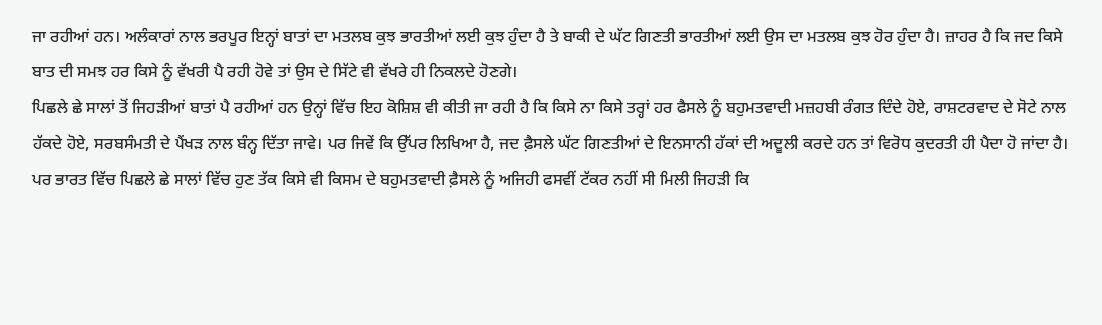ਜਾ ਰਹੀਆਂ ਹਨ। ਅਲੰਕਾਰਾਂ ਨਾਲ ਭਰਪੂਰ ਇਨ੍ਹਾਂ ਬਾਤਾਂ ਦਾ ਮਤਲਬ ਕੁਝ ਭਾਰਤੀਆਂ ਲਈ ਕੁਝ ਹੁੰਦਾ ਹੈ ਤੇ ਬਾਕੀ ਦੇ ਘੱਟ ਗਿਣਤੀ ਭਾਰਤੀਆਂ ਲਈ ਉਸ ਦਾ ਮਤਲਬ ਕੁਝ ਹੋਰ ਹੁੰਦਾ ਹੈ। ਜ਼ਾਹਰ ਹੈ ਕਿ ਜਦ ਕਿਸੇ ਬਾਤ ਦੀ ਸਮਝ ਹਰ ਕਿਸੇ ਨੂੰ ਵੱਖਰੀ ਪੈ ਰਹੀ ਹੋਵੇ ਤਾਂ ਉਸ ਦੇ ਸਿੱਟੇ ਵੀ ਵੱਖਰੇ ਹੀ ਨਿਕਲਦੇ ਹੋਣਗੇ।
ਪਿਛਲੇ ਛੇ ਸਾਲਾਂ ਤੋਂ ਜਿਹੜੀਆਂ ਬਾਤਾਂ ਪੈ ਰਹੀਆਂ ਹਨ ਉਨ੍ਹਾਂ ਵਿੱਚ ਇਹ ਕੋਸ਼ਿਸ਼ ਵੀ ਕੀਤੀ ਜਾ ਰਹੀ ਹੈ ਕਿ ਕਿਸੇ ਨਾ ਕਿਸੇ ਤਰ੍ਹਾਂ ਹਰ ਫੈਸਲੇ ਨੂੰ ਬਹੁਮਤਵਾਦੀ ਮਜ਼ਹਬੀ ਰੰਗਤ ਦਿੰਦੇ ਹੋਏ, ਰਾਸ਼ਟਰਵਾਦ ਦੇ ਸੋਟੇ ਨਾਲ ਹੱਕਦੇ ਹੋਏ, ਸਰਬਸੰਮਤੀ ਦੇ ਪੈਂਖੜ ਨਾਲ ਬੰਨ੍ਹ ਦਿੱਤਾ ਜਾਵੇ। ਪਰ ਜਿਵੇਂ ਕਿ ਉੱਪਰ ਲਿਖਿਆ ਹੈ, ਜਦ ਫ਼ੈਸਲੇ ਘੱਟ ਗਿਣਤੀਆਂ ਦੇ ਇਨਸਾਨੀ ਹੱਕਾਂ ਦੀ ਅਦੂਲੀ ਕਰਦੇ ਹਨ ਤਾਂ ਵਿਰੋਧ ਕੁਦਰਤੀ ਹੀ ਪੈਦਾ ਹੋ ਜਾਂਦਾ ਹੈ। ਪਰ ਭਾਰਤ ਵਿੱਚ ਪਿਛਲੇ ਛੇ ਸਾਲਾਂ ਵਿੱਚ ਹੁਣ ਤੱਕ ਕਿਸੇ ਵੀ ਕਿਸਮ ਦੇ ਬਹੁਮਤਵਾਦੀ ਫ਼ੈਸਲੇ ਨੂੰ ਅਜਿਹੀ ਫਸਵੀਂ ਟੱਕਰ ਨਹੀਂ ਸੀ ਮਿਲੀ ਜਿਹੜੀ ਕਿ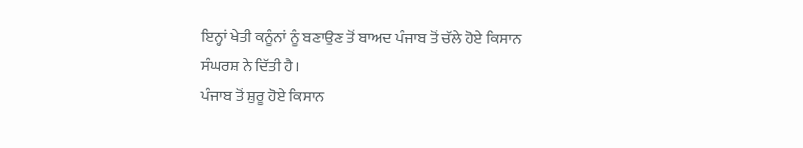ਇਨ੍ਹਾਂ ਖੇਤੀ ਕਨੂੰਨਾਂ ਨੂੰ ਬਣਾਉਣ ਤੋਂ ਬਾਅਦ ਪੰਜਾਬ ਤੋਂ ਚੱਲੇ ਹੋਏ ਕਿਸਾਨ ਸੰਘਰਸ਼ ਨੇ ਦਿੱਤੀ ਹੈ।
ਪੰਜਾਬ ਤੋਂ ਸ਼ੁਰੂ ਹੋਏ ਕਿਸਾਨ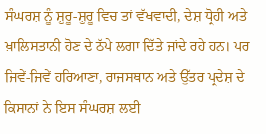ਸੰਘਰਸ਼ ਨੂੰ ਸ਼ੁਰੂ-ਸ਼ੁਰੂ ਵਿਚ ਤਾਂ ਵੱਖਵਾਦੀ, ਦੇਸ਼ ਧ੍ਰੋਹੀ ਅਤੇ ਖ਼ਾਲਿਸਤਾਨੀ ਹੋਣ ਦੇ ਠੱਪੇ ਲਗਾ ਦਿੱਤੇ ਜਾਂਦੇ ਰਹੇ ਹਨ। ਪਰ ਜਿਵੇਂ-ਜਿਵੇਂ ਹਰਿਆਣਾ, ਰਾਜਸਥਾਨ ਅਤੇ ਉੱਤਰ ਪ੍ਰਦੇਸ਼ ਦੇ ਕਿਸਾਨਾਂ ਨੇ ਇਸ ਸੰਘਰਸ਼ ਲਈ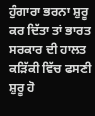ਹੁੰਗਾਰਾ ਭਰਨਾ ਸ਼ੁਰੂ ਕਰ ਦਿੱਤਾ ਤਾਂ ਭਾਰਤ ਸਰਕਾਰ ਦੀ ਹਾਲਤ ਕੜਿੱਕੀ ਵਿੱਚ ਫਸਣੀ ਸ਼ੁਰੂ ਹੋ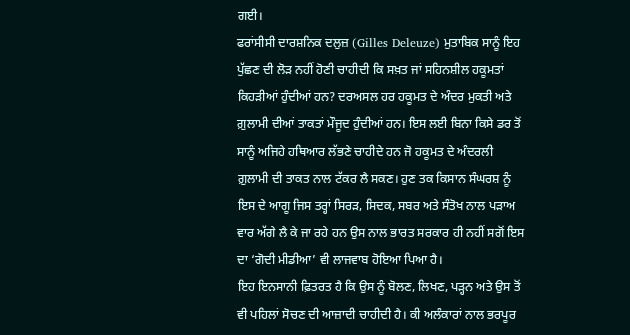ਗਈ।
ਫਰਾਂਸੀਸੀ ਦਾਰਸ਼ਨਿਕ ਦਲੁਜ਼ (Gilles Deleuze) ਮੁਤਾਬਿਕ ਸਾਨੂੰ ਇਹ ਪੁੱਛਣ ਦੀ ਲੋੜ ਨਹੀਂ ਹੋਣੀ ਚਾਹੀਦੀ ਕਿ ਸਖ਼ਤ ਜਾਂ ਸਹਿਨਸ਼ੀਲ ਹਕੂਮਤਾਂ ਕਿਹੜੀਆਂ ਹੁੰਦੀਆਂ ਹਨ? ਦਰਅਸਲ ਹਰ ਹਕੂਮਤ ਦੇ ਅੰਦਰ ਮੁਕਤੀ ਅਤੇ ਗ਼ੁਲਾਮੀ ਦੀਆਂ ਤਾਕਤਾਂ ਮੌਜੂਦ ਹੁੰਦੀਆਂ ਹਨ। ਇਸ ਲਈ ਬਿਨਾ ਕਿਸੇ ਡਰ ਤੋਂ ਸਾਨੂੰ ਅਜਿਹੇ ਹਥਿਆਰ ਲੱਭਣੇ ਚਾਹੀਦੇ ਹਨ ਜੋ ਹਕੂਮਤ ਦੇ ਅੰਦਰਲੀ ਗ਼ੁਲਾਮੀ ਦੀ ਤਾਕਤ ਨਾਲ ਟੱਕਰ ਲੈ ਸਕਣ। ਹੁਣ ਤਕ ਕਿਸਾਨ ਸੰਘਰਸ਼ ਨੂੰ ਇਸ ਦੇ ਆਗੂ ਜਿਸ ਤਰ੍ਹਾਂ ਸਿਰੜ, ਸਿਦਕ, ਸਬਰ ਅਤੇ ਸੰਤੋਖ ਨਾਲ ਪੜਾਅ ਵਾਰ ਅੱਗੇ ਲੈ ਕੇ ਜਾ ਰਹੇ ਹਨ ਉਸ ਨਾਲ ਭਾਰਤ ਸਰਕਾਰ ਹੀ ਨਹੀਂ ਸਗੋਂ ਇਸ ਦਾ ‘ਗੋਦੀ ਮੀਡੀਆ’ ਵੀ ਲਾਜਵਾਬ ਹੋਇਆ ਪਿਆ ਹੈ।
ਇਹ ਇਨਸਾਨੀ ਫ਼ਿਤਰਤ ਹੈ ਕਿ ਉਸ ਨੂੰ ਬੋਲਣ, ਲਿਖਣ, ਪੜ੍ਹਨ ਅਤੇ ਉਸ ਤੋਂ ਵੀ ਪਹਿਲਾਂ ਸੋਚਣ ਦੀ ਆਜ਼ਾਦੀ ਚਾਹੀਦੀ ਹੈ। ਕੀ ਅਲੰਕਾਰਾਂ ਨਾਲ ਭਰਪੂਰ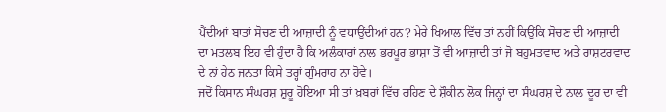ਪੈਂਦੀਆਂ ਬਾਤਾਂ ਸੋਚਣ ਦੀ ਆਜ਼ਾਦੀ ਨੂੰ ਵਧਾਉਂਦੀਆਂ ਹਨ? ਮੇਰੇ ਖਿਆਲ ਵਿੱਚ ਤਾਂ ਨਹੀਂ ਕਿਉਂਕਿ ਸੋਚਣ ਦੀ ਆਜ਼ਾਦੀ ਦਾ ਮਤਲਬ ਇਹ ਵੀ ਹੁੰਦਾ ਹੈ ਕਿ ਅਲੰਕਾਰਾਂ ਨਾਲ ਭਰਪੂਰ ਭਾਸ਼ਾ ਤੋਂ ਵੀ ਆਜ਼ਾਦੀ ਤਾਂ ਜੋ ਬਹੁਮਤਵਾਦ ਅਤੇ ਰਾਸ਼ਟਰਵਾਦ ਦੇ ਨਾਂ ਹੇਠ ਜਨਤਾ ਕਿਸੇ ਤਰ੍ਹਾਂ ਗੁੰਮਰਾਹ ਨਾ ਹੋਵੇ।
ਜਦੋਂ ਕਿਸਾਨ ਸੰਘਰਸ਼ ਸ਼ੁਰੂ ਹੋਇਆ ਸੀ ਤਾਂ ਖ਼ਬਰਾਂ ਵਿੱਚ ਰਹਿਣ ਦੇ ਸ਼ੌਕੀਨ ਲੋਕ ਜਿਨ੍ਹਾਂ ਦਾ ਸੰਘਰਸ਼ ਦੇ ਨਾਲ ਦੂਰ ਦਾ ਵੀ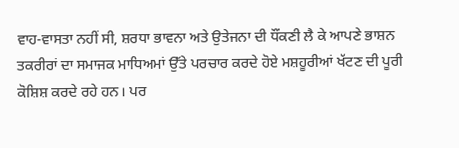ਵਾਹ-ਵਾਸਤਾ ਨਹੀਂ ਸੀ, ਸ਼ਰਧਾ ਭਾਵਨਾ ਅਤੇ ਉਤੇਜਨਾ ਦੀ ਧੌਂਕਣੀ ਲੈ ਕੇ ਆਪਣੇ ਭਾਸ਼ਨ ਤਕਰੀਰਾਂ ਦਾ ਸਮਾਜਕ ਮਾਧਿਅਮਾਂ ਉੱਤੇ ਪਰਚਾਰ ਕਰਦੇ ਹੋਏ ਮਸ਼ਹੂਰੀਆਂ ਖੱਟਣ ਦੀ ਪੂਰੀ ਕੋਸ਼ਿਸ਼ ਕਰਦੇ ਰਹੇ ਹਨ। ਪਰ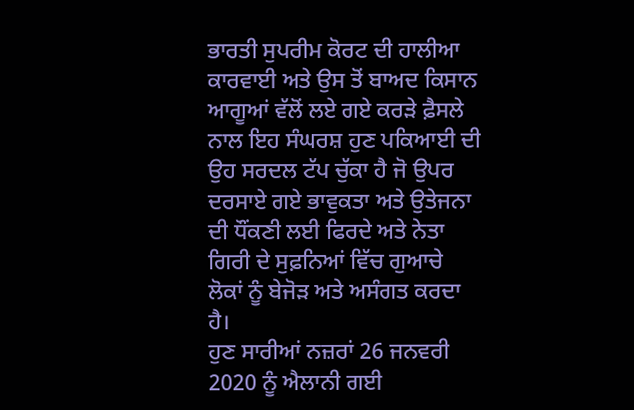ਭਾਰਤੀ ਸੁਪਰੀਮ ਕੋਰਟ ਦੀ ਹਾਲੀਆ ਕਾਰਵਾਈ ਅਤੇ ਉਸ ਤੋਂ ਬਾਅਦ ਕਿਸਾਨ ਆਗੂਆਂ ਵੱਲੋਂ ਲਏ ਗਏ ਕਰੜੇ ਫ਼ੈਸਲੇ ਨਾਲ ਇਹ ਸੰਘਰਸ਼ ਹੁਣ ਪਕਿਆਈ ਦੀ ਉਹ ਸਰਦਲ ਟੱਪ ਚੁੱਕਾ ਹੈ ਜੋ ਉਪਰ ਦਰਸਾਏ ਗਏ ਭਾਵੁਕਤਾ ਅਤੇ ਉਤੇਜਨਾ ਦੀ ਧੌਂਕਣੀ ਲਈ ਫਿਰਦੇ ਅਤੇ ਨੇਤਾ ਗਿਰੀ ਦੇ ਸੁਫ਼ਨਿਆਂ ਵਿੱਚ ਗੁਆਚੇ ਲੋਕਾਂ ਨੂੰ ਬੇਜੋੜ ਅਤੇ ਅਸੰਗਤ ਕਰਦਾ ਹੈ।
ਹੁਣ ਸਾਰੀਆਂ ਨਜ਼ਰਾਂ 26 ਜਨਵਰੀ 2020 ਨੂੰ ਐਲਾਨੀ ਗਈ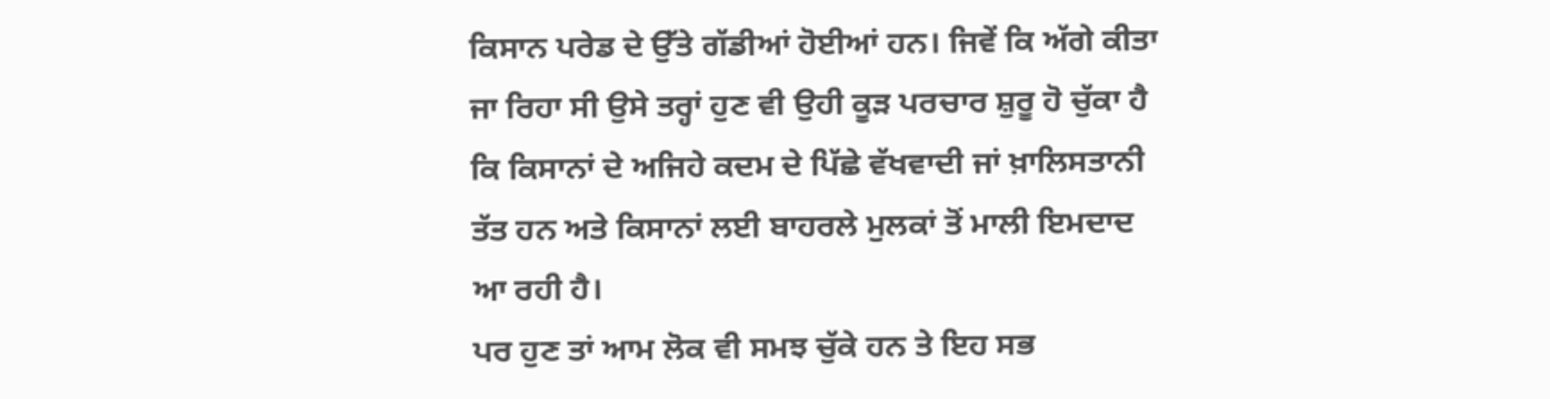ਕਿਸਾਨ ਪਰੇਡ ਦੇ ਉੱਤੇ ਗੱਡੀਆਂ ਹੋਈਆਂ ਹਨ। ਜਿਵੇਂ ਕਿ ਅੱਗੇ ਕੀਤਾ ਜਾ ਰਿਹਾ ਸੀ ਉਸੇ ਤਰ੍ਹਾਂ ਹੁਣ ਵੀ ਉਹੀ ਕੂੜ ਪਰਚਾਰ ਸ਼ੁਰੂ ਹੋ ਚੁੱਕਾ ਹੈ ਕਿ ਕਿਸਾਨਾਂ ਦੇ ਅਜਿਹੇ ਕਦਮ ਦੇ ਪਿੱਛੇ ਵੱਖਵਾਦੀ ਜਾਂ ਖ਼ਾਲਿਸਤਾਨੀ ਤੱਤ ਹਨ ਅਤੇ ਕਿਸਾਨਾਂ ਲਈ ਬਾਹਰਲੇ ਮੁਲਕਾਂ ਤੋਂ ਮਾਲੀ ਇਮਦਾਦ ਆ ਰਹੀ ਹੈ।
ਪਰ ਹੁਣ ਤਾਂ ਆਮ ਲੋਕ ਵੀ ਸਮਝ ਚੁੱਕੇ ਹਨ ਤੇ ਇਹ ਸਭ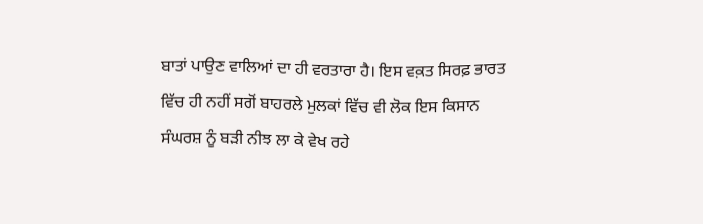ਬਾਤਾਂ ਪਾਉਣ ਵਾਲਿਆਂ ਦਾ ਹੀ ਵਰਤਾਰਾ ਹੈ। ਇਸ ਵਕ਼ਤ ਸਿਰਫ਼ ਭਾਰਤ ਵਿੱਚ ਹੀ ਨਹੀਂ ਸਗੋਂ ਬਾਹਰਲੇ ਮੁਲਕਾਂ ਵਿੱਚ ਵੀ ਲੋਕ ਇਸ ਕਿਸਾਨ ਸੰਘਰਸ਼ ਨੂੰ ਬੜੀ ਨੀਝ ਲਾ ਕੇ ਵੇਖ ਰਹੇ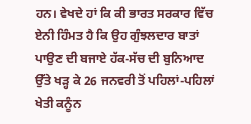ਹਨ। ਵੇਖਦੇ ਹਾਂ ਕਿ ਕੀ ਭਾਰਤ ਸਰਕਾਰ ਵਿੱਚ ਏਨੀ ਹਿੰਮਤ ਹੈ ਕਿ ਉਹ ਗੁੰਝਲਦਾਰ ਬਾਤਾਂ ਪਾਉਣ ਦੀ ਬਜਾਏ ਹੱਕ-ਸੱਚ ਦੀ ਬੁਨਿਆਦ ਉੱਤੇ ਖੜ੍ਹ ਕੇ 26 ਜਨਵਰੀ ਤੋਂ ਪਹਿਲਾਂ-ਪਹਿਲਾਂ ਖੇਤੀ ਕਨੂੰਨ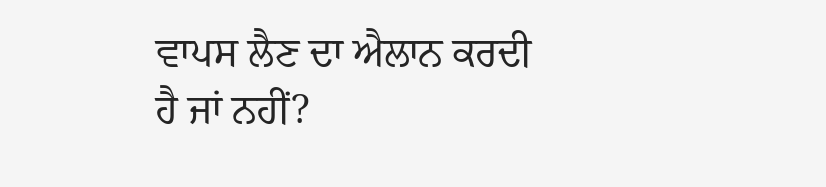ਵਾਪਸ ਲੈਣ ਦਾ ਐਲਾਨ ਕਰਦੀ ਹੈ ਜਾਂ ਨਹੀਂ?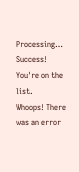Processing…
Success! You're on the list.
Whoops! There was an error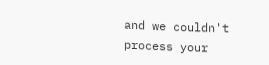and we couldn't process your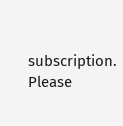subscription. Please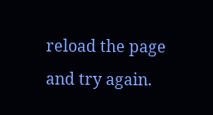reload the page and try again.